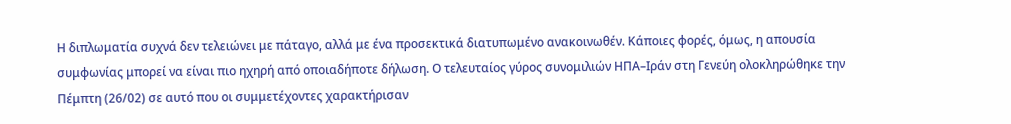Η διπλωματία συχνά δεν τελειώνει με πάταγο, αλλά με ένα προσεκτικά διατυπωμένο ανακοινωθέν. Κάποιες φορές, όμως, η απουσία συμφωνίας μπορεί να είναι πιο ηχηρή από οποιαδήποτε δήλωση. Ο τελευταίος γύρος συνομιλιών ΗΠΑ–Ιράν στη Γενεύη ολοκληρώθηκε την Πέμπτη (26/02) σε αυτό που οι συμμετέχοντες χαρακτήρισαν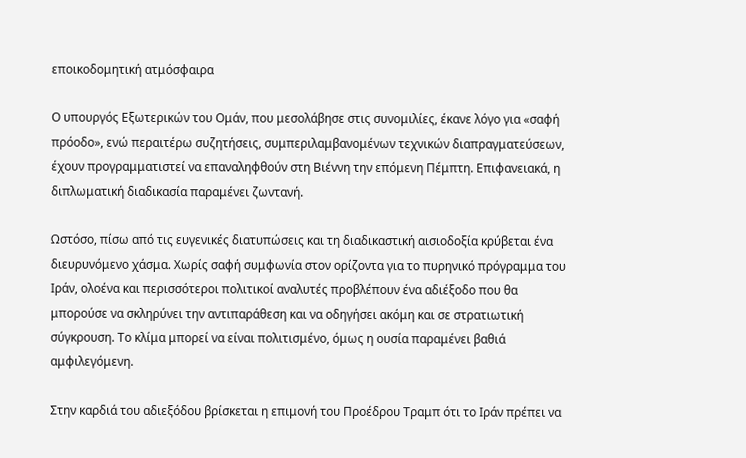εποικοδομητική ατμόσφαιρα

Ο υπουργός Εξωτερικών του Ομάν, που μεσολάβησε στις συνομιλίες, έκανε λόγο για «σαφή πρόοδο», ενώ περαιτέρω συζητήσεις, συμπεριλαμβανομένων τεχνικών διαπραγματεύσεων, έχουν προγραμματιστεί να επαναληφθούν στη Βιέννη την επόμενη Πέμπτη. Επιφανειακά, η διπλωματική διαδικασία παραμένει ζωντανή.

Ωστόσο, πίσω από τις ευγενικές διατυπώσεις και τη διαδικαστική αισιοδοξία κρύβεται ένα διευρυνόμενο χάσμα. Χωρίς σαφή συμφωνία στον ορίζοντα για το πυρηνικό πρόγραμμα του Ιράν, ολοένα και περισσότεροι πολιτικοί αναλυτές προβλέπουν ένα αδιέξοδο που θα μπορούσε να σκληρύνει την αντιπαράθεση και να οδηγήσει ακόμη και σε στρατιωτική σύγκρουση. Το κλίμα μπορεί να είναι πολιτισμένο, όμως η ουσία παραμένει βαθιά αμφιλεγόμενη.

Στην καρδιά του αδιεξόδου βρίσκεται η επιμονή του Προέδρου Τραμπ ότι το Ιράν πρέπει να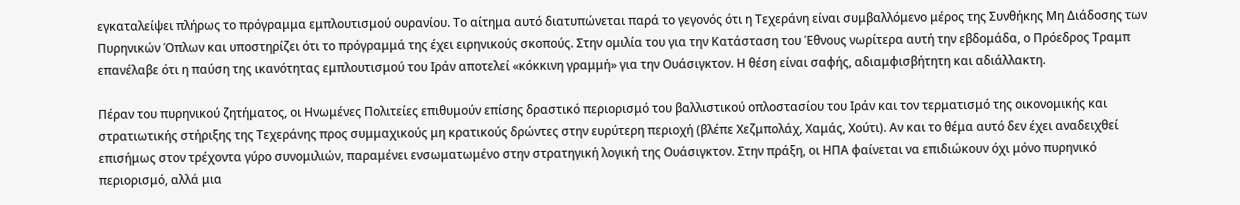εγκαταλείψει πλήρως το πρόγραμμα εμπλουτισμού ουρανίου. Το αίτημα αυτό διατυπώνεται παρά το γεγονός ότι η Τεχεράνη είναι συμβαλλόμενο μέρος της Συνθήκης Μη Διάδοσης των Πυρηνικών Όπλων και υποστηρίζει ότι το πρόγραμμά της έχει ειρηνικούς σκοπούς. Στην ομιλία του για την Κατάσταση του Έθνους νωρίτερα αυτή την εβδομάδα, ο Πρόεδρος Τραμπ επανέλαβε ότι η παύση της ικανότητας εμπλουτισμού του Ιράν αποτελεί «κόκκινη γραμμή» για την Ουάσιγκτον. Η θέση είναι σαφής, αδιαμφισβήτητη και αδιάλλακτη.

Πέραν του πυρηνικού ζητήματος, οι Ηνωμένες Πολιτείες επιθυμούν επίσης δραστικό περιορισμό του βαλλιστικού οπλοστασίου του Ιράν και τον τερματισμό της οικονομικής και στρατιωτικής στήριξης της Τεχεράνης προς συμμαχικούς μη κρατικούς δρώντες στην ευρύτερη περιοχή (βλέπε Χεζμπολάχ, Χαμάς, Χούτι). Αν και το θέμα αυτό δεν έχει αναδειχθεί επισήμως στον τρέχοντα γύρο συνομιλιών, παραμένει ενσωματωμένο στην στρατηγική λογική της Ουάσιγκτον. Στην πράξη, οι ΗΠΑ φαίνεται να επιδιώκουν όχι μόνο πυρηνικό περιορισμό, αλλά μια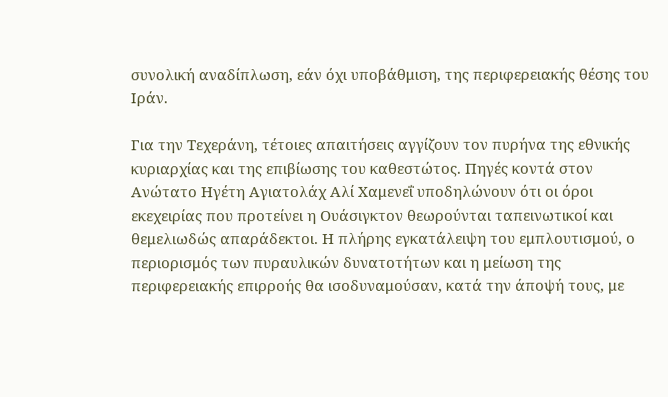συνολική αναδίπλωση, εάν όχι υποβάθμιση, της περιφερειακής θέσης του Ιράν.

Για την Τεχεράνη, τέτοιες απαιτήσεις αγγίζουν τον πυρήνα της εθνικής κυριαρχίας και της επιβίωσης του καθεστώτος. Πηγές κοντά στον Ανώτατο Ηγέτη Αγιατολάχ Αλί Χαμενεΐ υποδηλώνουν ότι οι όροι εκεχειρίας που προτείνει η Ουάσιγκτον θεωρούνται ταπεινωτικοί και θεμελιωδώς απαράδεκτοι. Η πλήρης εγκατάλειψη του εμπλουτισμού, ο περιορισμός των πυραυλικών δυνατοτήτων και η μείωση της περιφερειακής επιρροής θα ισοδυναμούσαν, κατά την άποψή τους, με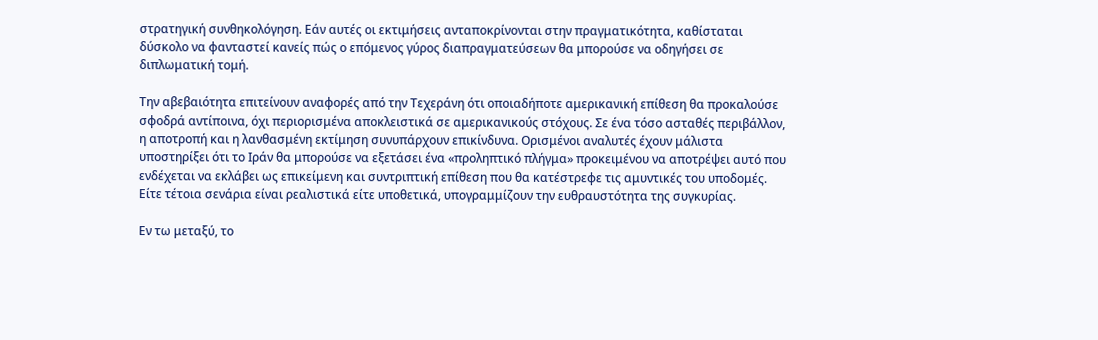στρατηγική συνθηκολόγηση. Εάν αυτές οι εκτιμήσεις ανταποκρίνονται στην πραγματικότητα, καθίσταται δύσκολο να φανταστεί κανείς πώς ο επόμενος γύρος διαπραγματεύσεων θα μπορούσε να οδηγήσει σε διπλωματική τομή.

Την αβεβαιότητα επιτείνουν αναφορές από την Τεχεράνη ότι οποιαδήποτε αμερικανική επίθεση θα προκαλούσε σφοδρά αντίποινα, όχι περιορισμένα αποκλειστικά σε αμερικανικούς στόχους. Σε ένα τόσο ασταθές περιβάλλον, η αποτροπή και η λανθασμένη εκτίμηση συνυπάρχουν επικίνδυνα. Ορισμένοι αναλυτές έχουν μάλιστα υποστηρίξει ότι το Ιράν θα μπορούσε να εξετάσει ένα «προληπτικό πλήγμα» προκειμένου να αποτρέψει αυτό που ενδέχεται να εκλάβει ως επικείμενη και συντριπτική επίθεση που θα κατέστρεφε τις αμυντικές του υποδομές. Είτε τέτοια σενάρια είναι ρεαλιστικά είτε υποθετικά, υπογραμμίζουν την ευθραυστότητα της συγκυρίας.

Εν τω μεταξύ, το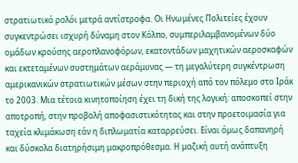στρατιωτικό ρολόι μετρά αντίστροφα. Οι Ηνωμένες Πολιτείες έχουν συγκεντρώσει ισχυρή δύναμη στον Κόλπο, συμπεριλαμβανομένων δύο ομάδων κρούσης αεροπλανοφόρων, εκατοντάδων μαχητικών αεροσκαφών και εκτεταμένων συστημάτων αεράμυνας — τη μεγαλύτερη συγκέντρωση αμερικανικών στρατιωτικών μέσων στην περιοχή από τον πόλεμο στο Ιράκ το 2003. Μια τέτοια κινητοποίηση έχει τη δική της λογική: αποσκοπεί στην αποτροπή, στην προβολή αποφασιστικότητας και στην προετοιμασία για ταχεία κλιμάκωση εάν η διπλωματία καταρρεύσει. Είναι όμως δαπανηρή και δύσκολα διατηρήσιμη μακροπρόθεσμα. Η μαζική αυτή ανάπτυξη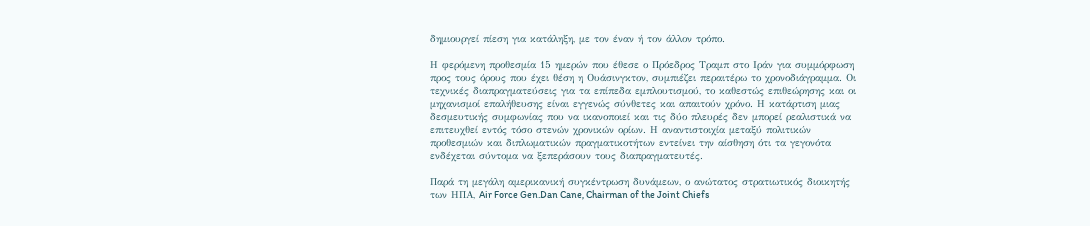δημιουργεί πίεση για κατάληξη, με τον έναν ή τον άλλον τρόπο.

Η φερόμενη προθεσμία 15 ημερών που έθεσε ο Πρόεδρος Τραμπ στο Ιράν για συμμόρφωση προς τους όρους που έχει θέση η Ουάσινγκτον, συμπιέζει περαιτέρω το χρονοδιάγραμμα. Οι τεχνικές διαπραγματεύσεις για τα επίπεδα εμπλουτισμού, το καθεστώς επιθεώρησης και οι μηχανισμοί επαλήθευσης είναι εγγενώς σύνθετες και απαιτούν χρόνο. Η κατάρτιση μιας δεσμευτικής συμφωνίας που να ικανοποιεί και τις δύο πλευρές δεν μπορεί ρεαλιστικά να επιτευχθεί εντός τόσο στενών χρονικών ορίων. Η αναντιστοιχία μεταξύ πολιτικών προθεσμιών και διπλωματικών πραγματικοτήτων εντείνει την αίσθηση ότι τα γεγονότα ενδέχεται σύντομα να ξεπεράσουν τους διαπραγματευτές.

Παρά τη μεγάλη αμερικανική συγκέντρωση δυνάμεων, ο ανώτατος στρατιωτικός διοικητής των ΗΠΑ, Air Force Gen.Dan Cane, Chairman of the Joint Chiefs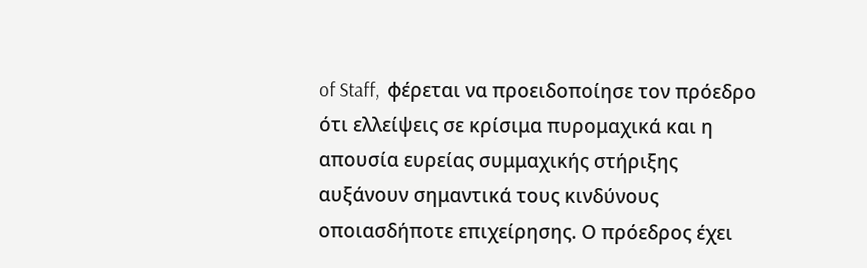of Staff,  φέρεται να προειδοποίησε τον πρόεδρο ότι ελλείψεις σε κρίσιμα πυρομαχικά και η απουσία ευρείας συμμαχικής στήριξης αυξάνουν σημαντικά τους κινδύνους οποιασδήποτε επιχείρησης. Ο πρόεδρος έχει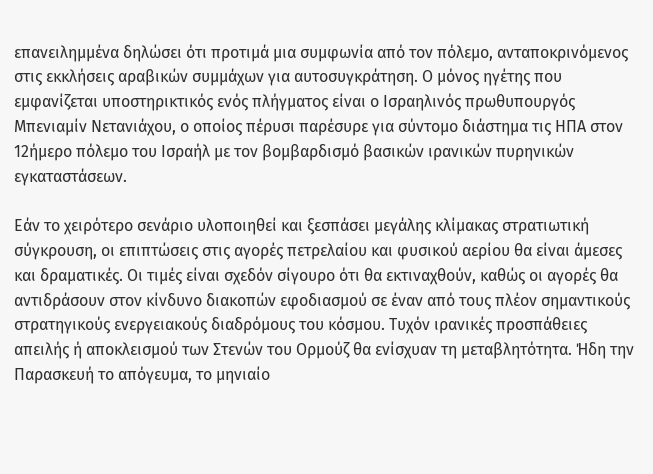επανειλημμένα δηλώσει ότι προτιμά μια συμφωνία από τον πόλεμο, ανταποκρινόμενος στις εκκλήσεις αραβικών συμμάχων για αυτοσυγκράτηση. Ο μόνος ηγέτης που εμφανίζεται υποστηρικτικός ενός πλήγματος είναι ο Ισραηλινός πρωθυπουργός Μπενιαμίν Νετανιάχου, ο οποίος πέρυσι παρέσυρε για σύντομο διάστημα τις ΗΠΑ στον 12ήμερο πόλεμο του Ισραήλ με τον βομβαρδισμό βασικών ιρανικών πυρηνικών εγκαταστάσεων.

Εάν το χειρότερο σενάριο υλοποιηθεί και ξεσπάσει μεγάλης κλίμακας στρατιωτική σύγκρουση, οι επιπτώσεις στις αγορές πετρελαίου και φυσικού αερίου θα είναι άμεσες και δραματικές. Οι τιμές είναι σχεδόν σίγουρο ότι θα εκτιναχθούν, καθώς οι αγορές θα αντιδράσουν στον κίνδυνο διακοπών εφοδιασμού σε έναν από τους πλέον σημαντικούς στρατηγικούς ενεργειακούς διαδρόμους του κόσμου. Τυχόν ιρανικές προσπάθειες απειλής ή αποκλεισμού των Στενών του Ορμούζ θα ενίσχυαν τη μεταβλητότητα. Ήδη την Παρασκευή το απόγευμα, το μηνιαίο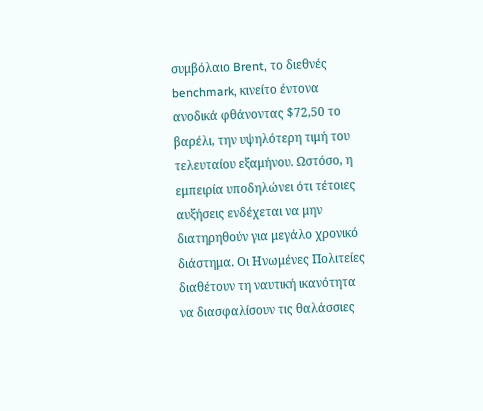συμβόλαιο Brent, το διεθνές benchmark, κινείτο έντονα ανοδικά φθάνοντας $72,50 το βαρέλι, την υψηλότερη τιμή του τελευταίου εξαμήνου. Ωστόσο, η εμπειρία υποδηλώνει ότι τέτοιες αυξήσεις ενδέχεται να μην διατηρηθούν για μεγάλο χρονικό διάστημα. Οι Ηνωμένες Πολιτείες διαθέτουν τη ναυτική ικανότητα να διασφαλίσουν τις θαλάσσιες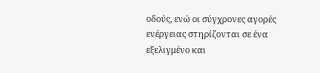οδούς, ενώ οι σύγχρονες αγορές ενέργειας στηρίζονται σε ένα εξελιγμένο και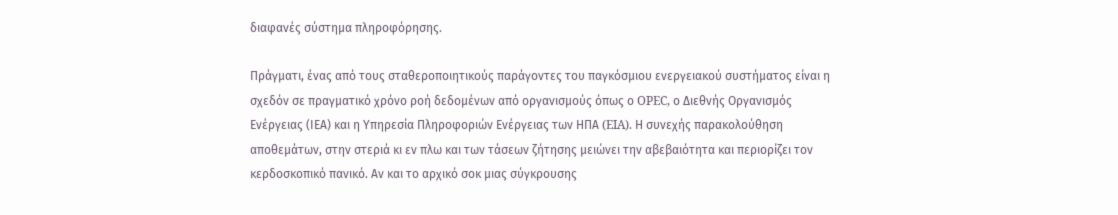διαφανές σύστημα πληροφόρησης.

Πράγματι, ένας από τους σταθεροποιητικούς παράγοντες του παγκόσμιου ενεργειακού συστήματος είναι η σχεδόν σε πραγματικό χρόνο ροή δεδομένων από οργανισμούς όπως ο OPEC, ο Διεθνής Οργανισμός Ενέργειας (ΙΕΑ) και η Υπηρεσία Πληροφοριών Ενέργειας των ΗΠΑ (EIA). Η συνεχής παρακολούθηση αποθεμάτων, στην στεριά κι εν πλω και των τάσεων ζήτησης μειώνει την αβεβαιότητα και περιορίζει τον κερδοσκοπικό πανικό. Αν και το αρχικό σοκ μιας σύγκρουσης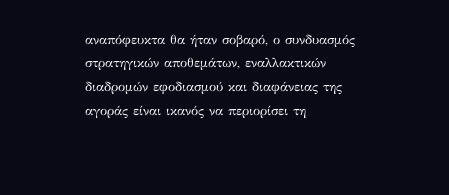αναπόφευκτα θα ήταν σοβαρό, ο συνδυασμός στρατηγικών αποθεμάτων, εναλλακτικών διαδρομών εφοδιασμού και διαφάνειας της αγοράς είναι ικανός να περιορίσει τη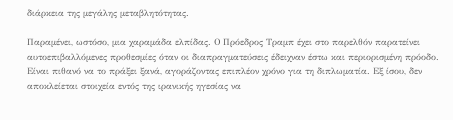διάρκεια της μεγάλης μεταβλητότητας.

Παραμένει, ωστόσο, μια χαραμάδα ελπίδας. Ο Πρόεδρος Τραμπ έχει στο παρελθόν παρατείνει αυτοεπιβαλλόμενες προθεσμίες όταν οι διαπραγματεύσεις έδειχναν έστω και περιορισμένη πρόοδο. Είναι πιθανό να το πράξει ξανά, αγοράζοντας επιπλέον χρόνο για τη διπλωματία. Εξ ίσου, δεν αποκλείεται στοιχεία εντός της ιρανικής ηγεσίας να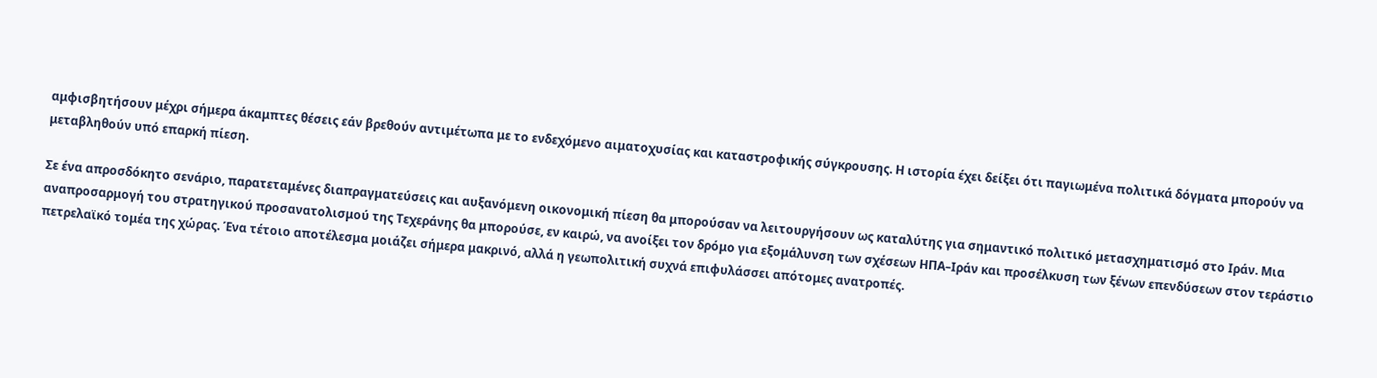αμφισβητήσουν μέχρι σήμερα άκαμπτες θέσεις εάν βρεθούν αντιμέτωπα με το ενδεχόμενο αιματοχυσίας και καταστροφικής σύγκρουσης. Η ιστορία έχει δείξει ότι παγιωμένα πολιτικά δόγματα μπορούν να μεταβληθούν υπό επαρκή πίεση.

Σε ένα απροσδόκητο σενάριο, παρατεταμένες διαπραγματεύσεις και αυξανόμενη οικονομική πίεση θα μπορούσαν να λειτουργήσουν ως καταλύτης για σημαντικό πολιτικό μετασχηματισμό στο Ιράν. Μια αναπροσαρμογή του στρατηγικού προσανατολισμού της Τεχεράνης θα μπορούσε, εν καιρώ, να ανοίξει τον δρόμο για εξομάλυνση των σχέσεων ΗΠΑ–Ιράν και προσέλκυση των ξένων επενδύσεων στον τεράστιο πετρελαϊκό τομέα της χώρας. Ένα τέτοιο αποτέλεσμα μοιάζει σήμερα μακρινό, αλλά η γεωπολιτική συχνά επιφυλάσσει απότομες ανατροπές.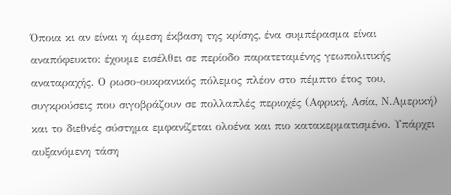Όποια κι αν είναι η άμεση έκβαση της κρίσης, ένα συμπέρασμα είναι αναπόφευκτο: έχουμε εισέλθει σε περίοδο παρατεταμένης γεωπολιτικής αναταραχής. Ο ρωσο-ουκρανικός πόλεμος πλέον στο πέμπτο έτος του, συγκρούσεις που σιγοβράζουν σε πολλαπλές περιοχές (Αφρική, Ασία, Ν.Αμερική) και το διεθνές σύστημα εμφανίζεται ολοένα και πιο κατακερματισμένο. Υπάρχει αυξανόμενη τάση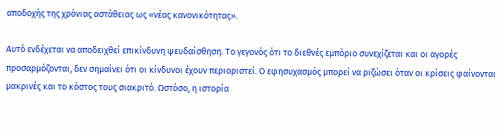αποδοχής της χρόνιας αστάθειας ως «νέας κανονικότητας».

Αυτό ενδέχεται να αποδειχθεί επικίνδυνη ψευδαίσθηση. Το γεγονός ότι το διεθνές εμπόριο συνεχίζεται και οι αγορές προσαρμόζονται, δεν σημαίνει ότι οι κίνδυνοι έχουν περιοριστεί. Ο εφησυχασμός μπορεί να ριζώσει όταν οι κρίσεις φαίνονται μακρινές και το κόστος τους σιακριτό. Ωστόσο, η ιστορία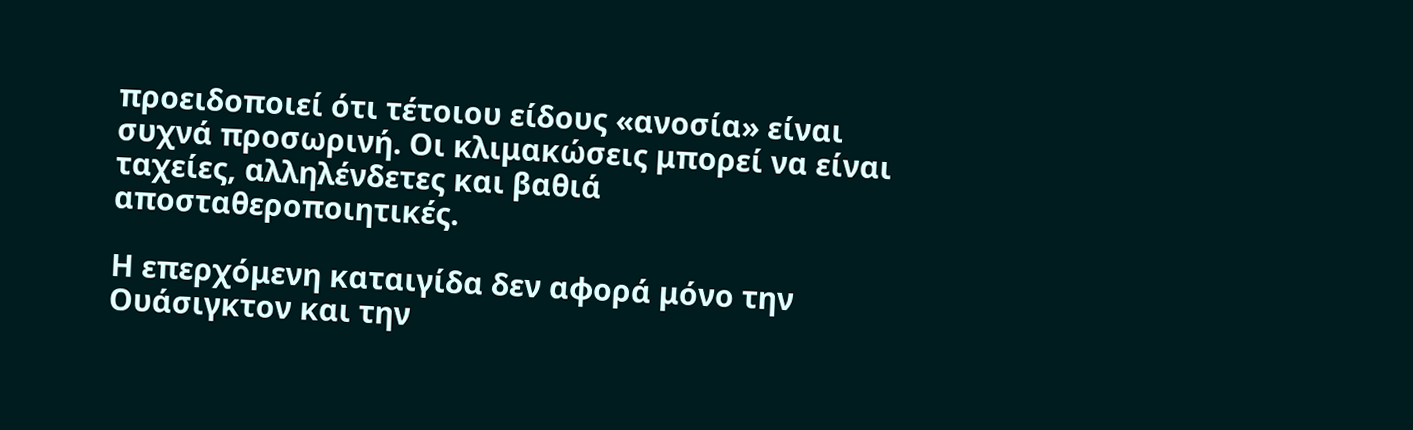προειδοποιεί ότι τέτοιου είδους «ανοσία» είναι συχνά προσωρινή. Οι κλιμακώσεις μπορεί να είναι ταχείες, αλληλένδετες και βαθιά αποσταθεροποιητικές.

Η επερχόμενη καταιγίδα δεν αφορά μόνο την Ουάσιγκτον και την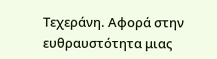Τεχεράνη. Αφορά στην ευθραυστότητα μιας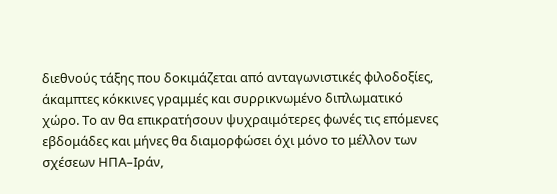διεθνούς τάξης που δοκιμάζεται από ανταγωνιστικές φιλοδοξίες, άκαμπτες κόκκινες γραμμές και συρρικνωμένο διπλωματικό χώρο. Το αν θα επικρατήσουν ψυχραιμότερες φωνές τις επόμενες εβδομάδες και μήνες θα διαμορφώσει όχι μόνο το μέλλον των σχέσεων ΗΠΑ–Ιράν,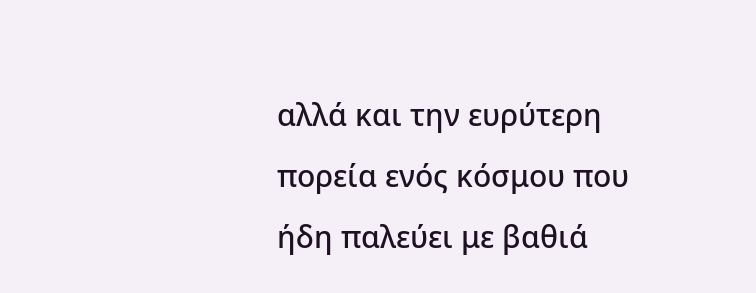αλλά και την ευρύτερη πορεία ενός κόσμου που ήδη παλεύει με βαθιά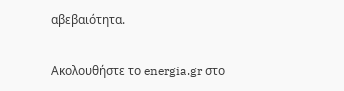αβεβαιότητα.

Ακολουθήστε το energia.gr στο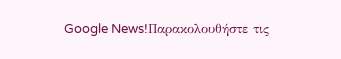Google News!Παρακολουθήστε τις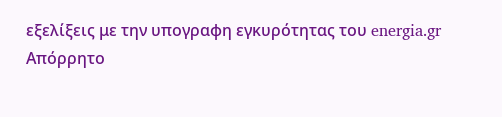εξελίξεις με την υπογραφη εγκυρότητας του energia.gr
Απόρρητο